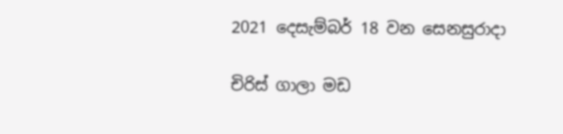2021 දෙසැම්බර් 18 වන සෙනසුරාදා

චිරිස් ගාලා මඩ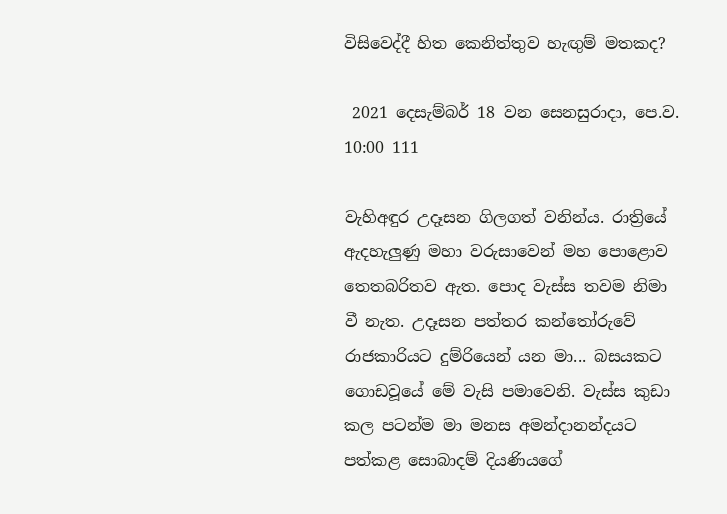විසිවෙද්දී හිත කෙනිත්තුව හැඟුම් මතකද?

 2021 දෙසැම්බර් 18 වන සෙනසුරාදා, පෙ.ව. 10:00 111

වැහිඅඳුර උදෑසන ගිලගත් වනින්ය. රාත්‍රියේ ඇදහැලුණු මහා වරුසාවෙන් මහ පොළොව තෙතබරිතව ඇත. පොද වැස්ස තවම නිමා වී නැත. උදෑසන පත්තර කන්තෝරුවේ රාජකාරියට දුම්රියෙන් යන මා... බසයකට ගොඩවූයේ මේ වැසි පමාවෙනි. වැස්ස කුඩා කල පටන්ම මා මනස අමන්දානන්දයට පත්කළ සොබාදම් දියණියගේ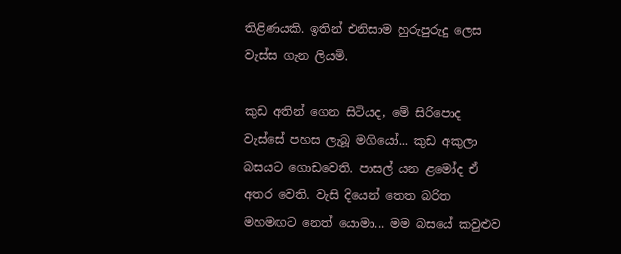තිළිණයකි. ඉතින් එනිසාම හුරුපුරුදු ලෙස වැස්ස ගැන ලියමි.

කුඩ අතින් ගෙන සිටියද, මේ සිරිපොද වැස්සේ පහස ලැබූ මගියෝ... කුඩ අකුලා බසයට ගොඩවෙති. පාසල් යන ළමෝද ඒ අතර වෙති. වැසි දියෙන් තෙත බරිත මහමඟට නෙත් යොමා... මම බසයේ කවුළුව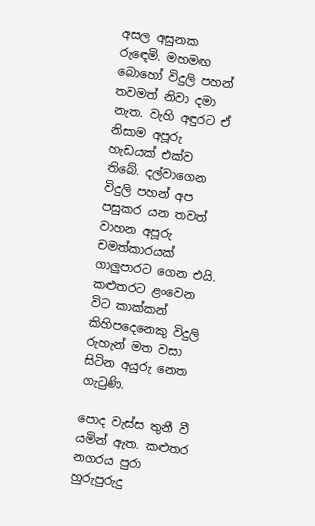අසල අසුනක රුඳෙමි. මහමඟ බොහෝ විදුලි පහන් තවමත් නිවා දමා නැත. වැහි අඳුරට ඒ නිසාම අපූරු හැඩයක් එක්ව තිබේ. දල්වාගෙන විදුලි පහන් අප පසුකර යන තවත් වාහන අපූරු චමත්කාර‍යක් ගාලුපාරට ගෙන එයි. කළුතරට ළංවෙන විට කාක්කන් කිහිපදෙනෙකු විදුලි රුහැන් මත වසා සිටින අයුරු නෙත ගැටුණි.

පොද වැස්ස තුනී වී යමින් ඇත. කළුතර නගරය පුරා හුරුපුරුදු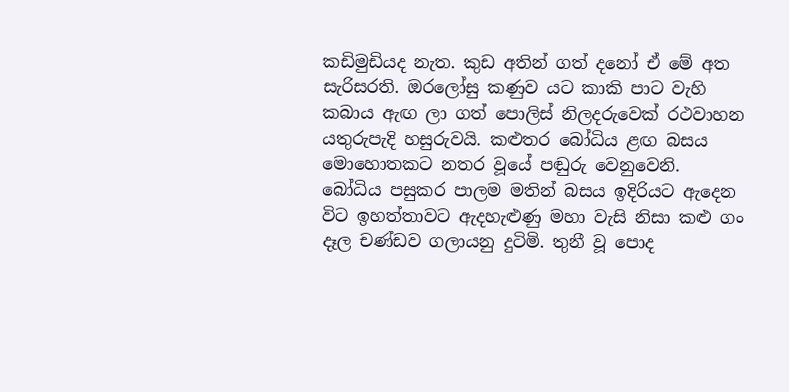කඩිමුඩියද නැත. කුඩ අතින් ගත් දනෝ ඒ මේ අත සැරිසරති. ඔරලෝසු කණුව යට කාකි පාට වැහි කබාය ඇඟ ලා ගත් පොලිස් නිලදරුවෙක් රථවාහන යතුරුපැදි හසුරුවයි. කළුතර බෝධිය ළඟ බසය මොහොතකට නතර වූයේ පඬුරු වෙනුවෙනි. බෝධිය පසුකර පාලම මතින් බසය ඉදිරියට ඇදෙන විට ඉහත්තාවට ඇදහැළුණු මහා වැසි නිසා කළු ගං දෑල චණ්ඩව ගලායනු දුටිමි. තුනී වූ පොද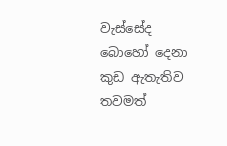වැස්සේද බොහෝ දෙනා කුඩ ඇතැතිව තවමත්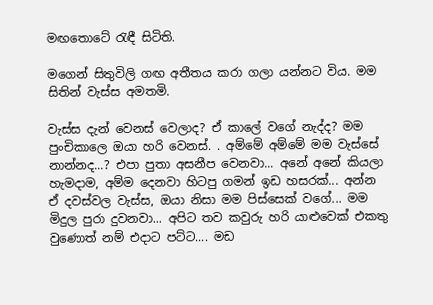මඟතොටේ රැඳී සිටිති.

මගෙන් සිතුවිලි ගඟ අතීතය කරා ගලා යන්නට විය. මම සිතින් වැස්ස අමතමි.

වැස්ස දැන් වෙනස් වෙලාද? ඒ කාලේ වගේ නැද්ද? මම පුංචිකාලෙ ඔයා හරි වෙනස්. . අම්මේ අම්මේ මම වැස්සේ නාන්නද...? එපා පුතා අසනීප වෙනවා... අනේ අනේ කියලා හැමදාම, අම්ම දෙනවා හිටපු ගමන් ඉඩ හසරක්... අන්න ඒ දවස්වල වැස්ස, ඔයා නිසා මම පිස්සෙක් වගේ... මම මිදුල පුරා දුවනවා... අපිට තව කවුරු හරි යාළුවෙක් එකතු වුණොත් නම් එදාට පට්ට.... මඩ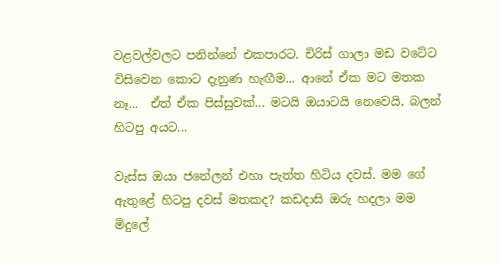වළවල්වලට පනින්නේ එකපාරට. චිරිස් ගාලා මඩ වටේට විසිවෙන කොට දැනුණ හැඟීම... ආනේ ඒක මට මතක නෑ...  ඒත් ඒක පිස්සුවක්... මටයි ඔයාටයි නෙවෙයි, බලන් හිටපු අයට...

වැස්ස ඔයා ජනේලන් එහා පැත්ත හිටිය දවස්. මම ගේ ඇතුළේ හිටපු දවස් මතකද? කඩදාසි ඔරු හදලා මම මිදුලේ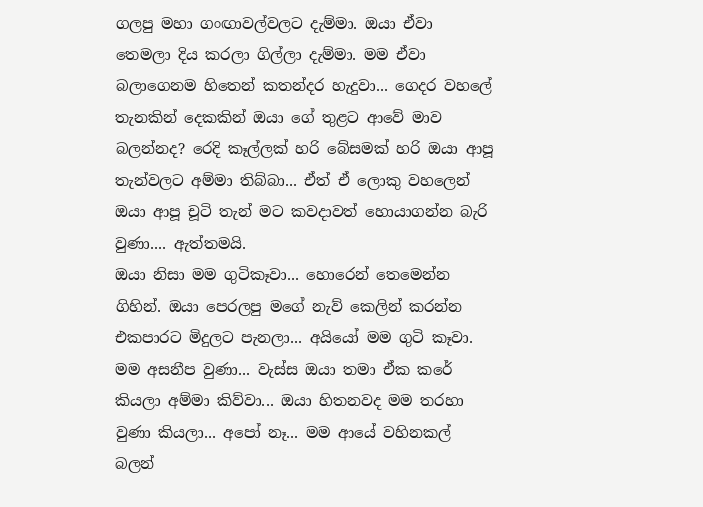ගලපු මහා ගංඟාවල්වලට දැම්මා. ඔයා ඒවා තෙමලා දිය කරලා ගිල්ලා දැම්මා. මම ඒවා බලාගෙනම හිතෙන් කතන්දර හැදුවා... ගෙදර වහලේ තැනකින් දෙකකින් ඔයා ගේ තුළට ආවේ මාව බලන්නද? රෙදි කෑල්ලක් හරි බේසමක් හරි ඔයා ආපූ තැන්වලට අම්මා තිබ්බා... ඒත් ඒ ලොකු වහලෙන් ඔයා ආපූ චූටි තැන් මට කවදාවත් හොයාගන්න බැරි වුණා.... ඇත්තමයි.
ඔයා නිසා මම ගුටිකෑවා... හොරෙන් තෙමෙන්න ගිහින්. ඔයා පෙරලපු මගේ නැව් කෙලින් කරන්න එකපාරට මිදුලට පැනලා... අයියෝ මම ගුටි කෑවා. මම අසනීප වුණා... වැස්ස ඔයා තමා ඒක කරේ කියලා අම්මා කිව්වා... ඔයා හිතනවද මම තරහා වුණා කියලා... අපෝ නෑ... මම ආයේ වහිනකල් බලන්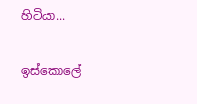හිටියා...

ඉස්කොලේ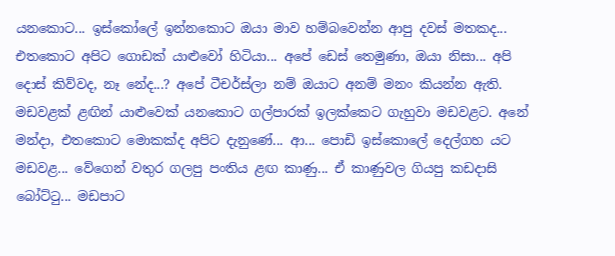යනකොට... ඉස්කෝලේ ඉන්නකොට ඔයා මාව හම්බවෙන්න ආපු දවස් මතකද... එතකොට අපිට ගොඩක් යාළුවෝ හිටියා... අපේ ඩෙස් තෙමුණා, ඔයා නිසා... අපි දොස් කිව්වද, නෑ නේද...? අපේ ටීචර්ස්ලා නම් ඔයාට අනම් මනං කියන්න ඇති. මඩවළක් ළඟින් යාළුවෙක් යනකොට ගල්පාරක් ඉලක්කෙට ගැහුවා මඩවළට. අනේ මන්දා, එතකොට මොකක්ද අපිට දැනුණේ... ආ... පොඩි ඉස්කොලේ දෙල්ගහ යට මඩවළ... වේගෙන් වතුර ගලපු පංතිය ළඟ කාණු... ඒ කාණුවල ගියපු කඩදාසි බෝට්ටු... මඩපාට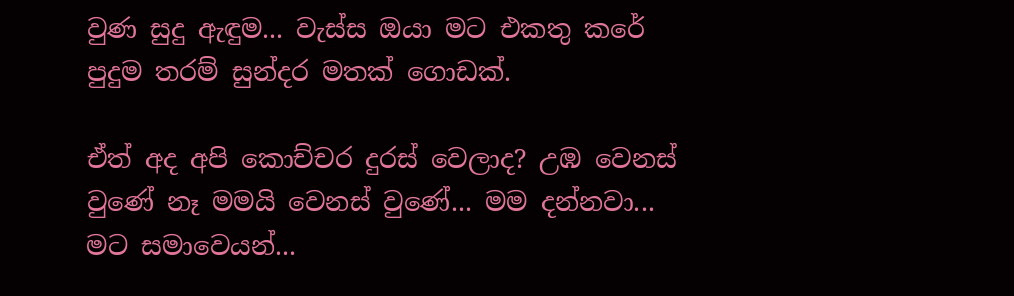වුණ සුදු ඇඳුම... වැස්ස ඔයා මට එකතු කරේ පුදුම තරම් සුන්දර මතක් ගොඩක්.

ඒත් අද අපි කොච්චර දුරස් වෙලාද? උඹ වෙනස් වුණේ නෑ මමයි වෙනස් වුණේ... මම දන්නවා... මට සමාවෙයන්...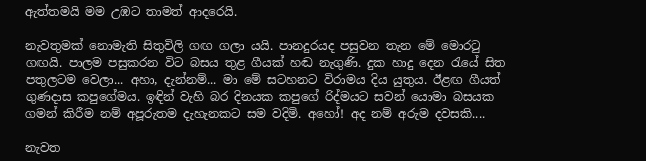ඇත්තමයි මම උඹට තාමත් ආදරෙයි.

නැවතුමක් නොමැති සිතුවිලි ගඟ ගලා යයි. පානදුරයද පසුවන තැන මේ මොරටු ගඟයි. පාලම පසුකරන විට බසය තුළ ගීයක් හඬ නැගුණි. දුක හාදු දෙන රැයේ සිත පතුලටම වෙලා... අහා, දැන්නම්... මා මේ සටහනට විරාමය දිය යුතුය. ඊළඟ ගීයත් ගුණදාස කපුගේමය. ඉඳින් වැහි බර දිනයක කපුගේ රිද්මයට සවන් යොමා බසයක ගමන් කිරීම නම් අපූරුතම දැහැනකට සම වදිමි. අහෝ! අද නම් අරුම දවසකි....

නැවත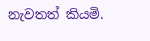නැවතත් කියමි.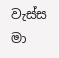වැස්ස මා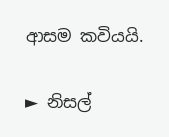ආසම කවියයි.

► නිසල්